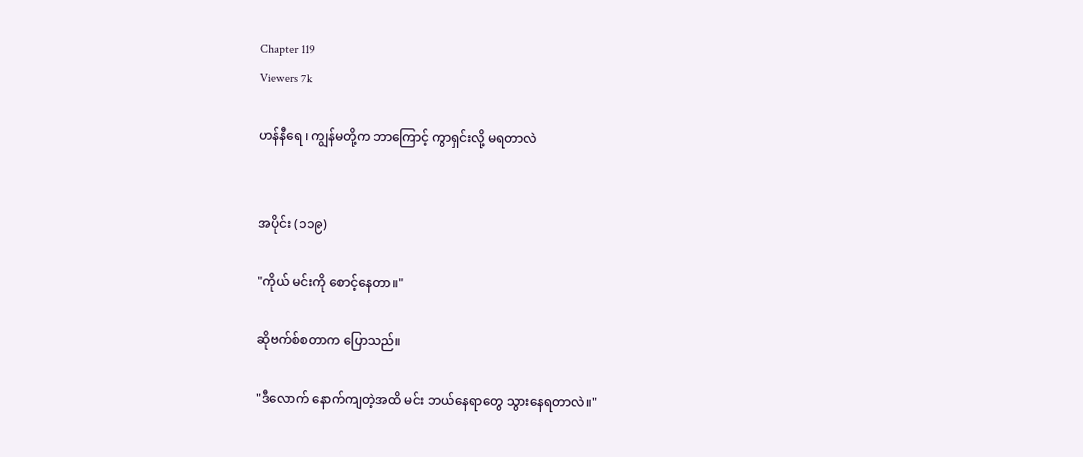Chapter 119
Viewers 7k

ဟန်နီရေ ၊ ကျွန်မတို့က ဘာကြောင့် ကွာရှင်းလို့ မရတာလဲ


အပိုင်း (၁၁၉)

"ကိုယ် မင်းကို စောင့်နေတာ။"

ဆိုဗက်စ်စတာက ပြောသည်။

"ဒီလောက် နောက်ကျတဲ့အထိ မင်း ဘယ်နေရာတွေ သွားနေရတာလဲ။"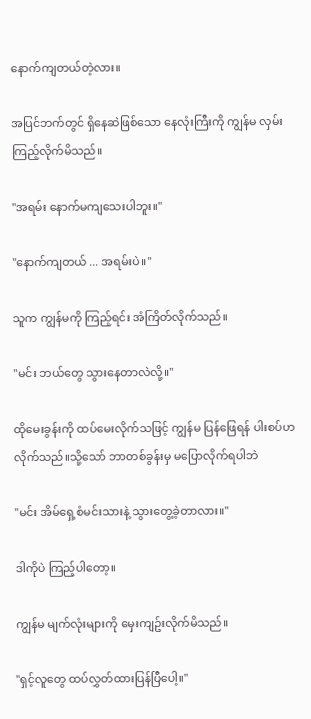နောက်ကျတယ်တဲ့လား။

အပြင်ဘက်တွင် ရှိနေဆဲဖြစ်သော နေလုံးကြီးကို ကျွန်မ လှမ်းကြည့်လိုက်မိသည်။

"အရမ်း နောက်မကျသေးပါဘူး။"

"နောက်ကျတယ် ... အရမ်းပဲ။"

သူက ကျွန်မကို ကြည့်ရင်း အံကြိတ်လိုက်သည်။

"မင်း ဘယ်တွေ သွားနေတာလဲလို့။"

ထိုမေးခွန်းကို ထပ်မေးလိုက်သဖြင့် ကျွန်မ ပြန်ဖြေရန် ပါးစပ်ဟလိုက်သည်။သို့သော် ဘာတစ်ခွန်းမှ မပြောလိုက်ရပါဘဲ

"မင်း အိမ်ရှေ့စံမင်းသားနဲ့ သွားတွေ့ခဲ့တာလား။"

ဒါကိုပဲ ကြည့်ပါတော့။

ကျွန်မ မျက်လုံးများကို မှေးကျဥ်းလိုက်မိသည်။

"ရှင့်လူတွေ ထပ်လွှတ်ထားပြန်ပြီပေါ့။"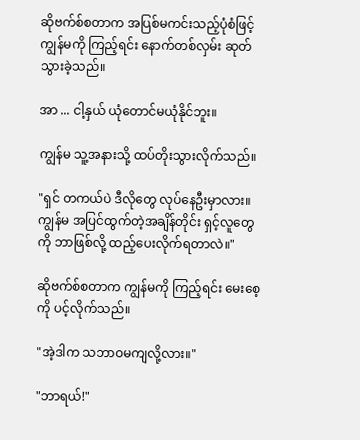ဆိုဗက်စ်စတာက အပြစ်မကင်းသည့်ပုံစံဖြင့် ကျွန်မကို ကြည့်ရင်း နောက်တစ်လှမ်း ဆုတ်သွားခဲ့သည်။

အာ ... ငါ့နှယ် ယုံတောင်မယုံနိုင်ဘူး။

ကျွန်မ သူ့အနားသို့ ထပ်တိုးသွားလိုက်သည်။

"ရှင် တကယ်ပဲ ဒီလိုတွေ လုပ်နေဦးမှာလား။ကျွန်မ အပြင်ထွက်တဲ့အချိန်တိုင်း ရှင့်လူတွေကို ဘာဖြစ်လို့ ထည့်ပေးလိုက်ရတာလဲ။"

ဆိုဗက်စ်စတာက ကျွန်မကို ကြည့်ရင်း မေးစေ့ကို ပင့်လိုက်သည်။

"အဲ့ဒါက သဘာဝမကျလို့လား။"

"ဘာရယ်!"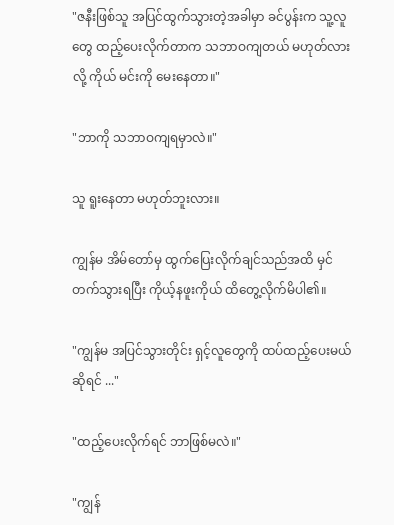"ဇနီးဖြစ်သူ အပြင်ထွက်သွားတဲ့အခါမှာ ခင်ပွန်းက သူ့လူတွေ ထည့်ပေးလိုက်တာက သဘာဝကျတယ် မဟုတ်လားလို့ ကိုယ် မင်းကို မေးနေတာ။"

"ဘာကို သဘာဝကျရမှာလဲ။"

သူ ရူးနေတာ မဟုတ်ဘူးလား။

ကျွန်မ အိမ်တော်မှ ထွက်ပြေးလိုက်ချင်သည်အထိ မှင်တက်သွားရပြီး ကိုယ့်နဖူးကိုယ် ထိတွေ့လိုက်မိပါ၏။

"ကျွန်မ အပြင်သွားတိုင်း ရှင့်လူတွေကို ထပ်ထည့်ပေးမယ်ဆိုရင် ..."

"ထည့်ပေးလိုက်ရင် ဘာဖြစ်မလဲ။"

"ကျွန်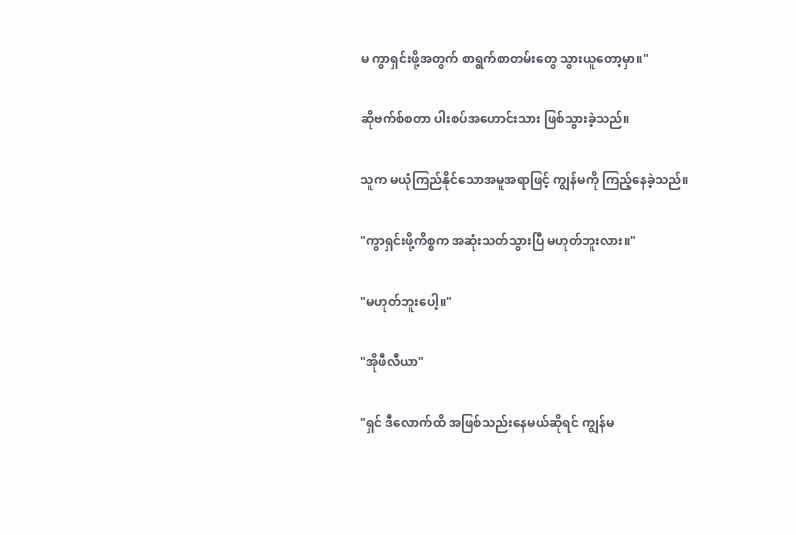မ ကွာရှင်းဖို့အတွက် စာရွက်စာတမ်းတွေ သွားယူတော့မှာ။"

ဆိုဗက်စ်စတာ ပါးစပ်အဟောင်းသား ဖြစ်သွားခဲ့သည်။

သူက မယုံကြည်နိုင်သောအမူအရာဖြင့် ကျွန်မကို ကြည့်နေခဲ့သည်။

"ကွာရှင်းဖို့ကိစ္စက အဆုံးသတ်သွားပြီ မဟုတ်ဘူးလား။"

"မဟုတ်ဘူးပေါ့။"

"အိုဖီလီယာ"

"ရှင် ဒီလောက်ထိ အဖြစ်သည်းနေမယ်ဆိုရင် ကျွန်မ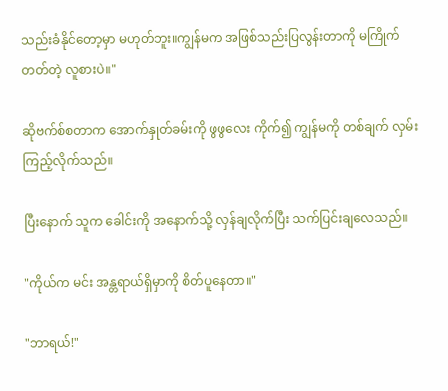သည်းခံနိုင်တော့မှာ မဟုတ်ဘူး။ကျွန်မက အဖြစ်သည်းပြလွန်းတာကို မကြိုက်တတ်တဲ့ လူစားပဲ။"

ဆိုဗက်စ်စတာက အောက်နှုတ်ခမ်းကို ဖွဖွလေး ကိုက်၍ ကျွန်မကို တစ်ချက် လှမ်းကြည့်လိုက်သည်။

ပြီးနောက် သူက ခေါင်းကို အနောက်သို့ လှန်ချလိုက်ပြီး သက်ပြင်းချလေသည်။

"ကိုယ်က မင်း အန္တရာယ်ရှိမှာကို စိတ်ပူနေတာ။"

"ဘာရယ်!"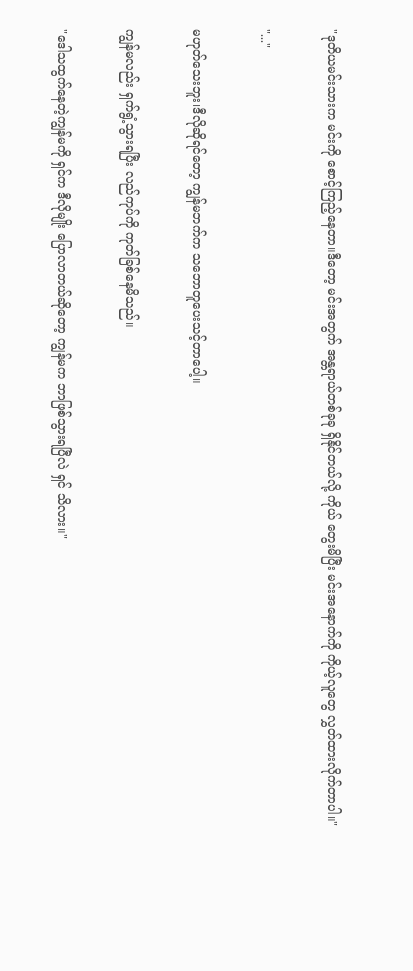"ဒုတိယမင်းသားက မင်းကို စောင့်ကြည့်နေတာ။ဒီတော့ မင်းအတွက် အန္တရာယ်တစ်ခုခု ရှိနိုင်တယ်လို့ ကိုယ် တွေးမိပြီး မင်းအနောက်ကို ကိုယ့်လူတွေ လွှတ်ထားလိုက်တာပါ။"

"..."

မဟုတ်သေးဘူး၊ဒီလိုဆိုရင်တော့ ကျွန်မဘက်က သဘောတူပေးသင့်တာပေါ့။

ကျွန်မလည်း ရှက်ရွံ့သွားရပြီး လည်ကုပ်ကို ကုတ်ခြစ်နေမိသည်။

"ဒေါသထွက်နေတဲ့ကျွန်မကို ရှင်က ဒီလိုမျိုး ပြောလာတယ်ဆိုတော့ ကျွန်မက ဘာဖြစ်သွားရပြီလဲ ရှင် သိလား။"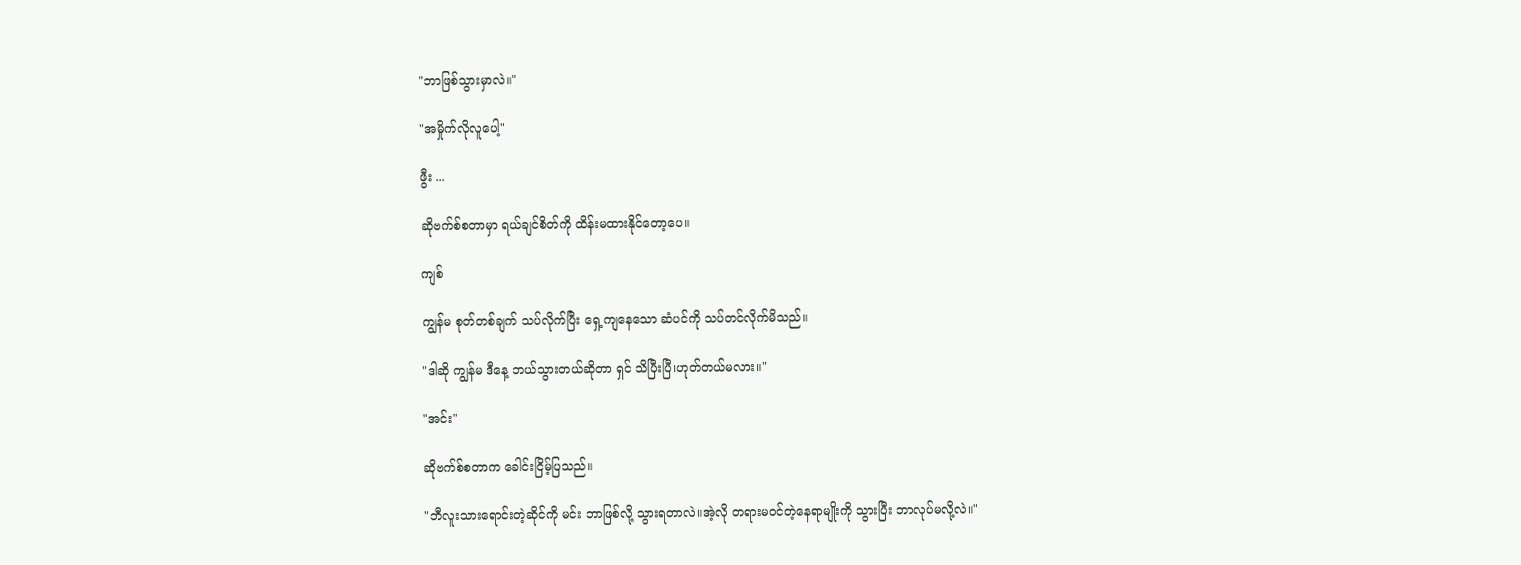"ဘာဖြစ်သွားမှာလဲ။"

"အမှိုက်လိုလူပေါ့"

ဖွီး ...

ဆိုဗက်စ်စတာမှာ ရယ်ချင်စိတ်ကို ထိန်းမထားနိုင်တော့ပေ။

ကျစ်

ကျွန်မ စုတ်တစ်ချက် သပ်လိုက်ပြီး ရှေ့ကျနေသော ဆံပင်ကို သပ်တင်လိုက်မိသည်။

"ဒါဆို ကျွန်မ ဒီနေ့ ဘယ်သွားတယ်ဆိုတာ ရှင် သိပြီးပြီ၊ဟုတ်တယ်မလား။"

"အင်း"

ဆိုဗက်စ်စတာက ခေါင်းငြိမ့်ပြသည်။

"ဘီလူးသားရောင်းတဲ့ဆိုင်ကို မင်း ဘာဖြစ်လို့ သွားရတာလဲ။အဲ့လို တရားမဝင်တဲ့နေရာမျိုးကို သွားပြီး ဘာလုပ်မလို့လဲ။"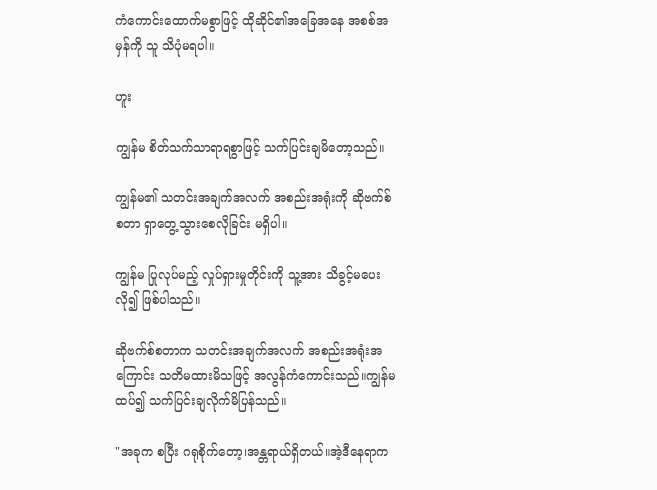ကံကောင်းထောက်မစွာဖြင့် ထိုဆိုင်၏အခြေအနေ အစစ်အမှန်ကို သူ သိပုံမရပါ။

ဟူး

ကျွန်မ စိတ်သက်သာရာရစွာဖြင့် သက်ပြင်းချမိတော့သည်။

ကျွန်မ၏ သတင်းအချက်အလက် အစည်းအရုံးကို ဆိုဗက်စ်စတာ ရှာတွေ့သွားစေလိုခြင်း မရှိပါ။

ကျွန်မ ပြုလုပ်မည့် လှုပ်ရှားမှုတိုင်းကို သူ့အား သိခွင့်မပေးလို၍ ဖြစ်ပါသည်။

ဆိုဗက်စ်စတာက သတင်းအချက်အလက် အစည်းအရုံးအကြောင်း သတိမထားမိသဖြင့် အလွန်ကံကောင်းသည်။ကျွန်မ ထပ်၍ သက်ပြင်းချလိုက်မိပြန်သည်။

"အခုက စပြီး ဂရုစိုက်တော့၊အန္တရာယ်ရှိတယ်။အဲ့ဒီနေရာက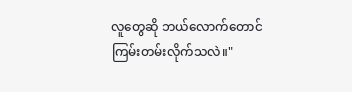လူတွေဆို ဘယ်လောက်တောင် ကြမ်းတမ်းလိုက်သလဲ။"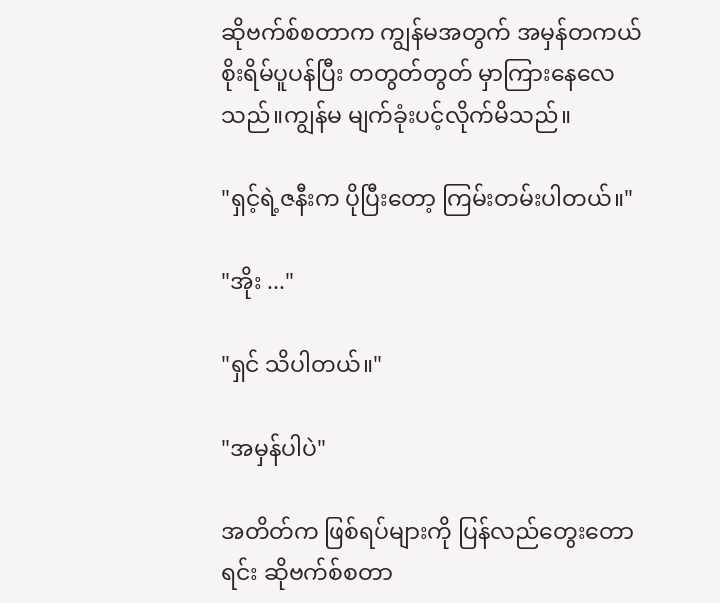ဆိုဗက်စ်စတာက ကျွန်မအတွက် အမှန်တကယ် စိုးရိမ်ပူပန်ပြီး တတွတ်တွတ် မှာကြားနေလေသည်။ကျွန်မ မျက်ခုံးပင့်လိုက်မိသည်။

"ရှင့်ရဲ့ဇနီးက ပိုပြီးတော့ ကြမ်းတမ်းပါတယ်။"

"အိုး ..."

"ရှင် သိပါတယ်။"

"အမှန်ပါပဲ"

အတိတ်က ဖြစ်ရပ်များကို ပြန်လည်တွေးတောရင်း ဆိုဗက်စ်စတာ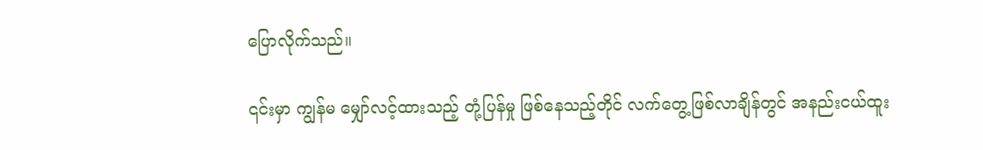ပြောလိုက်သည်။

၎င်းမှာ ကျွန်မ မျှော်လင့်ထားသည့် တုံ့ပြန်မှု ဖြစ်နေသည့်တိုင် လက်တွေ့ဖြစ်လာချိန်တွင် အနည်းငယ်ထူး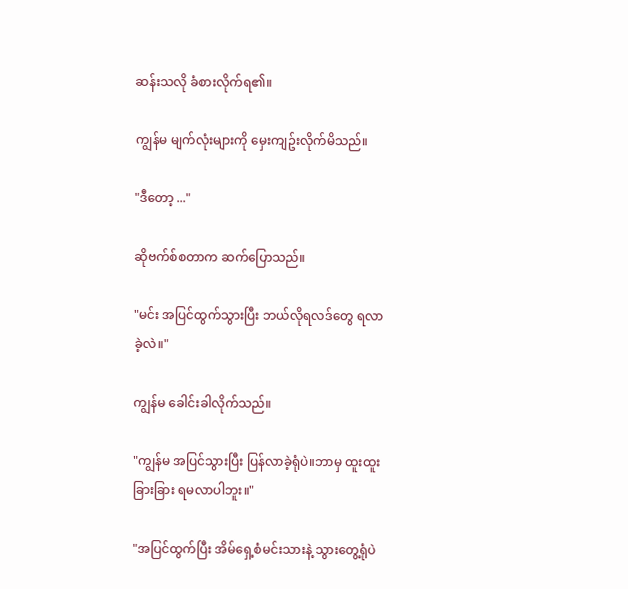ဆန်းသလို ခံစားလိုက်ရ၏။

ကျွန်မ မျက်လုံးများကို မှေးကျဥ်းလိုက်မိသည်။

"ဒီတော့ ..."

ဆိုဗက်စ်စတာက ဆက်ပြောသည်။

"မင်း အပြင်ထွက်သွားပြီး ဘယ်လိုရလဒ်တွေ ရလာခဲ့လဲ။"

ကျွန်မ ခေါင်းခါလိုက်သည်။

"ကျွန်မ အပြင်သွားပြီး ပြန်လာခဲ့ရုံပဲ။ဘာမှ ထူးထူးခြားခြား ရမလာပါဘူး။"

"အပြင်ထွက်ပြီး အိမ်ရှေ့စံမင်းသားနဲ့ သွားတွေ့ရုံပဲ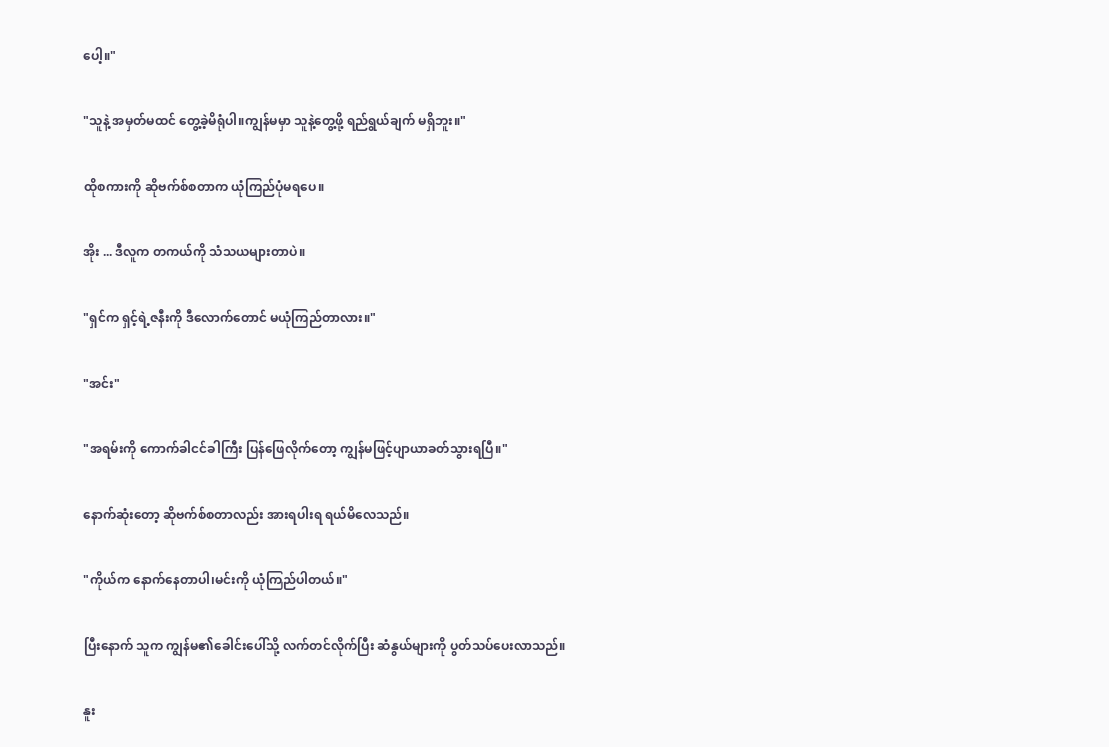ပေါ့။"

"သူနဲ့ အမှတ်မထင် တွေ့ခဲ့မိရုံပါ။ကျွန်မမှာ သူနဲ့တွေ့ဖို့ ရည်ရွယ်ချက် မရှိဘူး။"

ထိုစကားကို ဆိုဗက်စ်စတာက ယုံကြည်ပုံမရပေ။

အိုး ... ဒီလူက တကယ်ကို သံသယများတာပဲ။

"ရှင်က ရှင့်ရဲ့ဇနီးကို ဒီလောက်တောင် မယုံကြည်တာလား။"

"အင်း"

"အရမ်းကို ကောက်ခါငင်ခါကြီး ပြန်ဖြေလိုက်တော့ ကျွန်မဖြင့်ပျာယာခတ်သွားရပြီ။"

နောက်ဆုံးတော့ ဆိုဗက်စ်စတာလည်း အားရပါးရ ရယ်မိလေသည်။

"ကိုယ်က နောက်နေတာပါ၊မင်းကို ယုံကြည်ပါတယ်။"

ပြီးနောက် သူက ကျွန်မ၏ခေါင်းပေါ်သို့ လက်တင်လိုက်ပြီး ဆံနွယ်များကို ပွတ်သပ်ပေးလာသည်။

နူး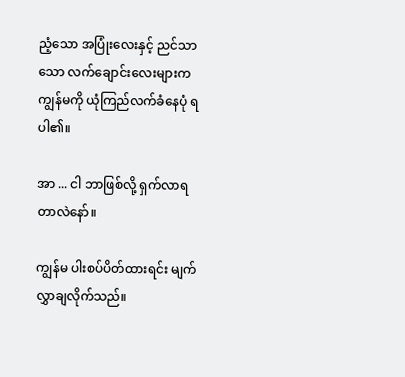ညံ့သော အပြုံးလေးနှင့် ညင်သာသော လက်ချောင်းလေးများက ကျွန်မကို ယုံကြည်လက်ခံနေပုံ ရပါ၏။

အာ ... ငါ ဘာဖြစ်လို့ ရှက်လာရတာလဲနော်။

ကျွန်မ ပါးစပ်ပိတ်ထားရင်း မျက်လွှာချလိုက်သည်။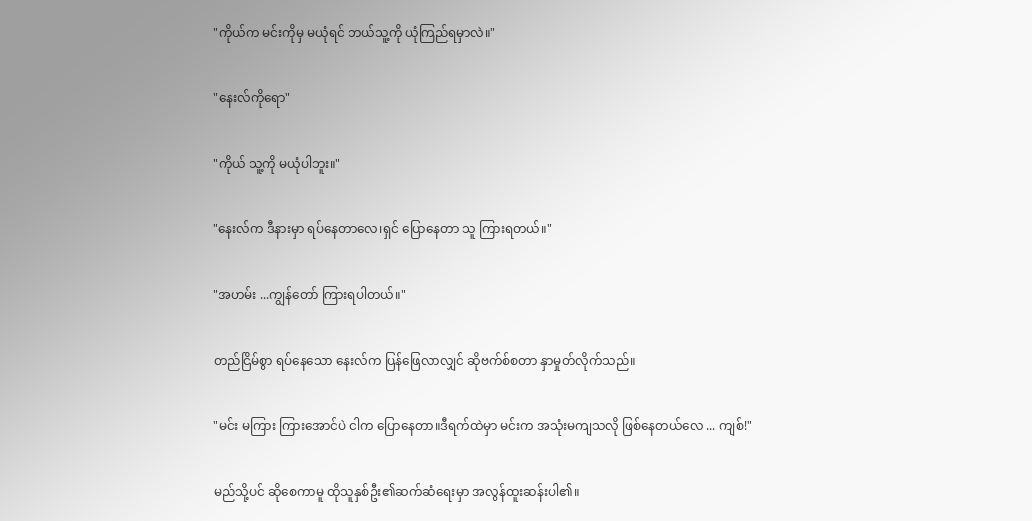"ကိုယ်က မင်းကိုမှ မယုံရင် ဘယ်သူ့ကို ယုံကြည်ရမှာလဲ။"

"နေးလ်ကိုရော"

"ကိုယ် သူ့ကို မယုံပါဘူး။"

"နေးလ်က ဒီနားမှာ ရပ်နေတာလေ၊ရှင် ပြောနေတာ သူ ကြားရတယ်။"

"အဟမ်း ...ကျွန်တော် ကြားရပါတယ်။"

တည်ငြိမ်စွာ ရပ်နေသော နေးလ်က ပြန်ဖြေလာလျှင် ဆိုဗက်စ်စတာ နှာမှုတ်လိုက်သည်။

"မင်း မကြား ကြားအောင်ပဲ ငါက ပြောနေတာ။ဒီရက်ထဲမှာ မင်းက အသုံးမကျသလို ဖြစ်နေတယ်လေ ... ကျစ်!"

မည်သို့ပင် ဆိုစေကာမူ ထိုသူနှစ်ဦး၏ဆက်ဆံရေးမှာ အလွန်ထူးဆန်းပါ၏။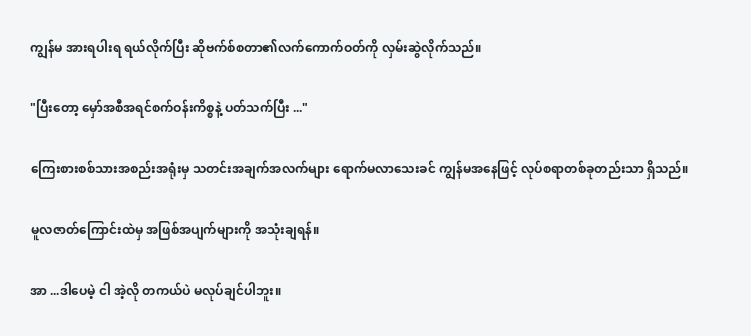ကျွန်မ အားရပါးရ ရယ်လိုက်ပြီး ဆိုဗက်စ်စတာ၏လက်ကောက်ဝတ်ကို လှမ်းဆွဲလိုက်သည်။

"ပြီးတော့ မှော်အစီအရင်စက်ဝန်းကိစ္စနဲ့ ပတ်သက်ပြီး ..."

ကြေးစားစစ်သားအစည်းအရုံးမှ သတင်းအချက်အလက်များ ရောက်မလာသေးခင် ကျွန်မအနေဖြင့် လုပ်စရာတစ်ခုတည်းသာ ရှိသည်။

မူလဇာတ်ကြောင်းထဲမှ အဖြစ်အပျက်များကို အသုံးချရန်။

အာ ...ဒါပေမဲ့ ငါ အဲ့လို တကယ်ပဲ မလုပ်ချင်ပါဘူး။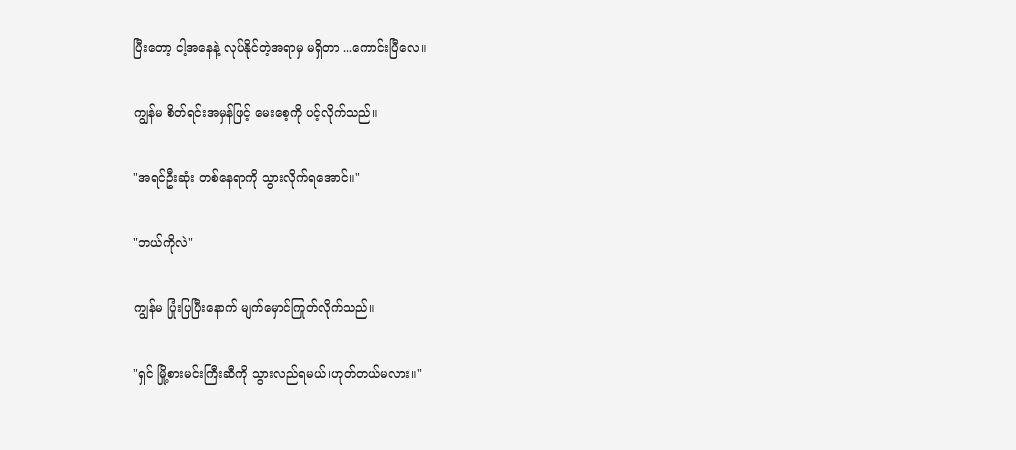ပြီးတော့ ငါ့အနေနဲ့ လုပ်နိုင်တဲ့အရာမှ မရှိတာ ...ကောင်းပြီလေ။

ကျွန်မ စိတ်ရင်းအမှန်ဖြင့် မေးစေ့ကို ပင့်လိုက်သည်။

"အရင်ဦးဆုံး တစ်နေရာကို သွားလိုက်ရအောင်။"

"ဘယ်ကိုလဲ"

ကျွန်မ ပြုံးပြပြီးနောက် မျက်မှောင်ကြုတ်လိုက်သည်။

"ရှင် မြို့စားမင်းကြီးဆီကို သွားလည်ရမယ်၊ဟုတ်တယ်မလား။"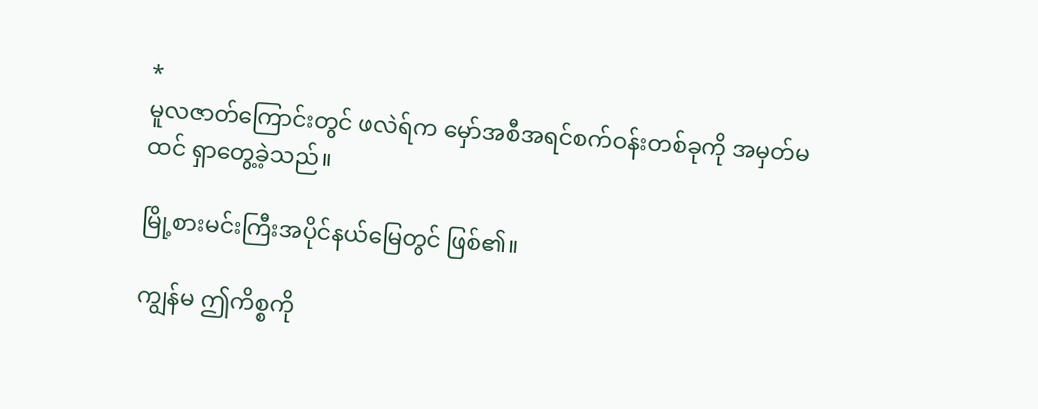*
မူလဇာတ်ကြောင်းတွင် ဖလဲရ်က မှော်အစီအရင်စက်ဝန်းတစ်ခုကို အမှတ်မထင် ရှာတွေ့ခဲ့သည်။

မြို့စားမင်းကြီးအပိုင်နယ်မြေတွင် ဖြစ်၏။

ကျွန်မ ဤကိစ္စကို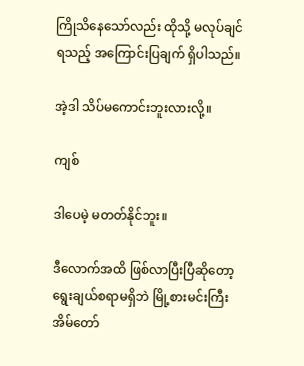ကြိုသိနေသော်လည်း ထိုသို့ မလုပ်ချင်ရသည့် အကြောင်းပြချက် ရှိပါသည်။

အဲ့ဒါ သိပ်မကောင်းဘူးလားလို့။

ကျစ်

ဒါပေမဲ့ မတတ်နိုင်ဘူး။

ဒီလောက်အထိ ဖြစ်လာပြီးပြီဆိုတော့ ရွေးချယ်စရာမရှိဘဲ မြို့စားမင်းကြီးအိမ်တော်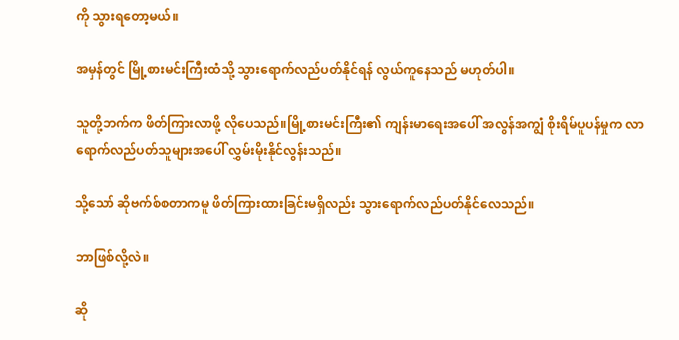ကို သွားရတော့မယ်။

အမှန်တွင် မြို့စားမင်းကြီးထံသို့ သွားရောက်လည်ပတ်နိုင်ရန် လွယ်ကူနေသည် မဟုတ်ပါ။

သူတို့ဘက်က ဖိတ်ကြားလာဖို့ လိုပေသည်။မြို့စားမင်းကြီး၏ ကျန်းမာရေးအပေါ် အလွန်အကျွံ စိုးရိမ်ပူပန်မှုက လာရောက်လည်ပတ်သူများအပေါ် လွှမ်းမိုးနိုင်လွန်းသည်။

သို့သော် ဆိုဗက်စ်စတာကမူ ဖိတ်ကြားထားခြင်းမရှိလည်း သွားရောက်လည်ပတ်နိုင်လေသည်။

ဘာဖြစ်လို့လဲ။

ဆို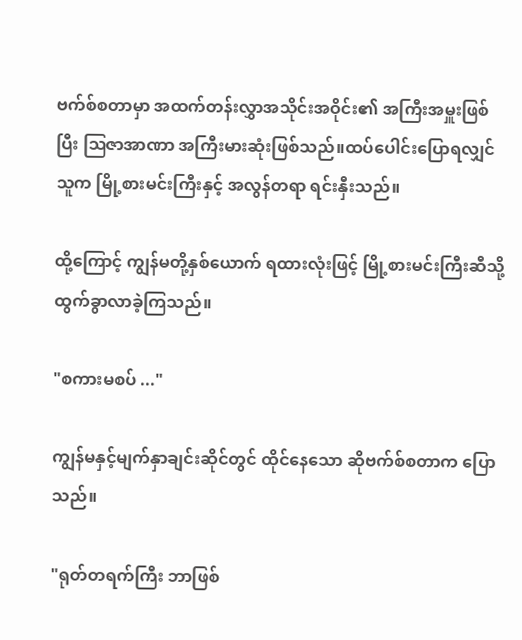ဗက်စ်စတာမှာ အထက်တန်းလွှာအသိုင်းအဝိုင်း၏ အကြီးအမှူးဖြစ်ပြီး ဩဇာအာဏာ အကြီးမားဆုံးဖြစ်သည်။ထပ်ပေါင်းပြောရလျှင် သူက မြို့စားမင်းကြီးနှင့် အလွန်တရာ ရင်းနှီးသည်။

ထို့ကြောင့် ကျွန်မတို့နှစ်ယောက် ရထားလုံးဖြင့် မြို့စားမင်းကြီးဆီသို့ ထွက်ခွာလာခဲ့ကြသည်။

"စကားမစပ် ..."

ကျွန်မနှင့်မျက်နှာချင်းဆိုင်တွင် ထိုင်နေသော ဆိုဗက်စ်စတာက ပြောသည်။

"ရုတ်တရက်ကြီး ဘာဖြစ်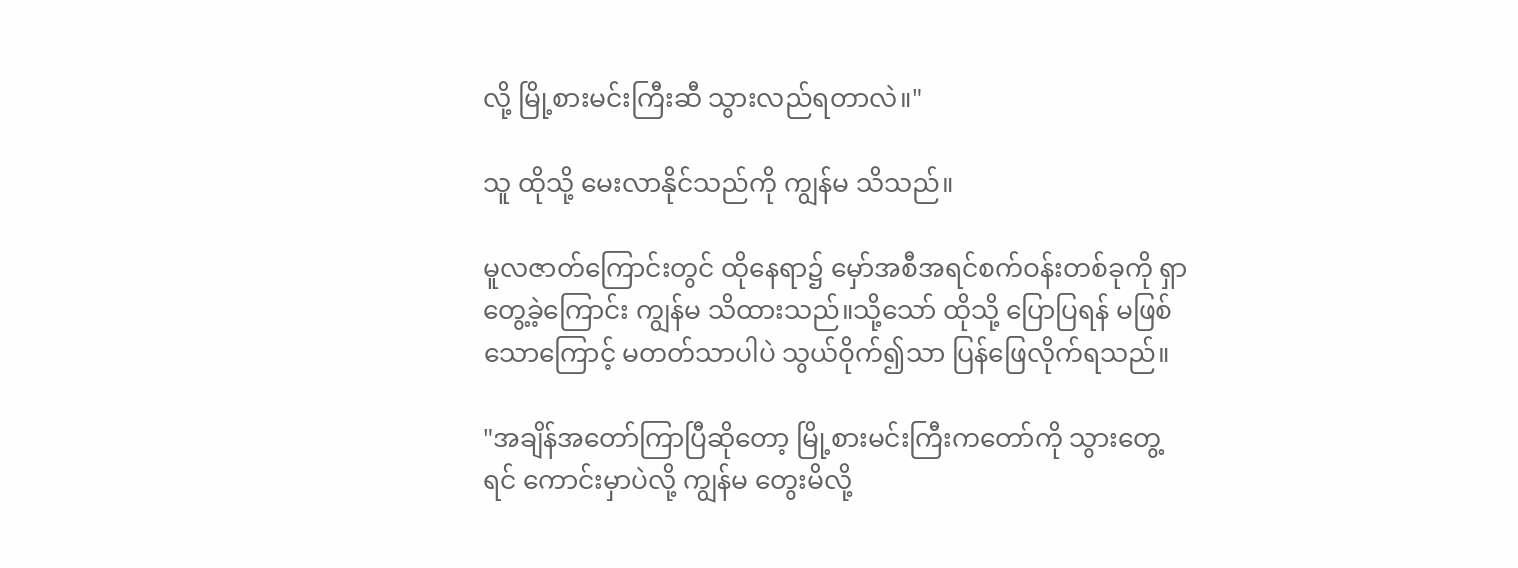လို့ မြို့စားမင်းကြီးဆီ သွားလည်ရတာလဲ။"

သူ ထိုသို့ မေးလာနိုင်သည်ကို ကျွန်မ သိသည်။

မူလဇာတ်ကြောင်းတွင် ထိုနေရာ၌ မှော်အစီအရင်စက်ဝန်းတစ်ခုကို ရှာတွေ့ခဲ့ကြောင်း ကျွန်မ သိထားသည်။သို့သော် ထိုသို့ ပြောပြရန် မဖြစ်သောကြောင့် မတတ်သာပါပဲ သွယ်ဝိုက်၍သာ ပြန်ဖြေလိုက်ရသည်။

"အချိန်အတော်ကြာပြီဆိုတော့ မြို့စားမင်းကြီးကတော်ကို သွားတွေ့ရင် ကောင်းမှာပဲလို့ ကျွန်မ တွေးမိလို့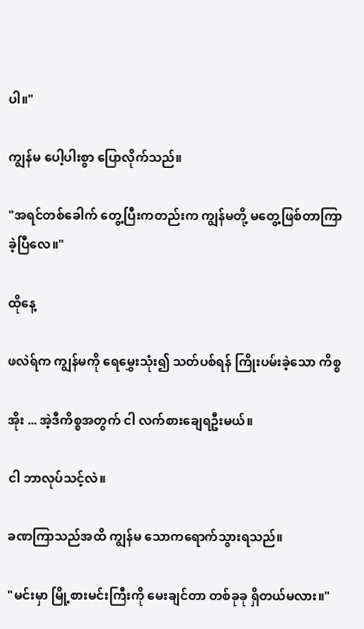ပါ။"

ကျွန်မ ပေါ့ပါးစွာ ပြောလိုက်သည်။

"အရင်တစ်ခေါက် တွေ့ပြီးကတည်းက ကျွန်မတို့ မတွေ့ဖြစ်တာကြာခဲ့ပြီလေ။"

ထိုနေ့

ဖလဲရ်က ကျွန်မကို ရေမွှေးသုံး၍ သတ်ပစ်ရန် ကြိုးပမ်းခဲ့သော ကိစ္စ

အိုး ... အဲ့ဒီကိစ္စအတွက် ငါ လက်စားချေရဦးမယ်။

ငါ ဘာလုပ်သင့်လဲ။

ခဏကြာသည်အထိ ကျွန်မ သောကရောက်သွားရသည်။

"မင်းမှာ မြို့စားမင်းကြီးကို မေးချင်တာ တစ်ခုခု ရှိတယ်မလား။"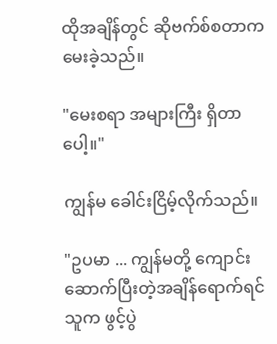ထိုအချိန်တွင် ဆိုဗက်စ်စတာက မေးခဲ့သည်။

"မေးစရာ အများကြီး ရှိတာပေါ့။"

ကျွန်မ ခေါင်းငြိမ့်လိုက်သည်။

"ဥပမာ ... ကျွန်မတို့ ကျောင်းဆောက်ပြီးတဲ့အချိန်ရောက်ရင် သူက ဖွင့်ပွဲ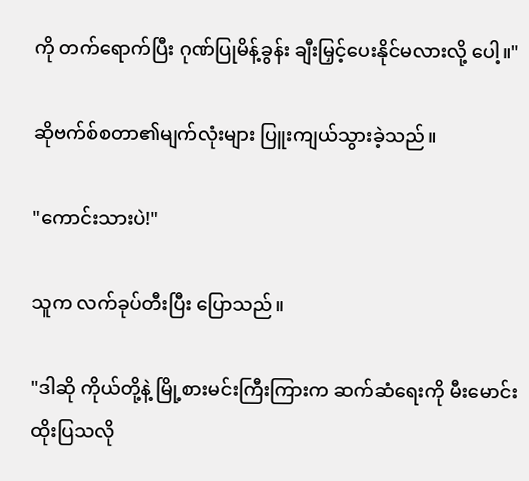ကို တက်ရောက်ပြီး ဂုဏ်ပြုမိန့်ခွန်း ချီးမြှင့်ပေးနိုင်မလားလို့ ပေါ့။"

ဆိုဗက်စ်စတာ၏မျက်လုံးများ ပြူးကျယ်သွားခဲ့သည်။

"ကောင်းသားပဲ!"

သူက လက်ခုပ်တီးပြီး ပြောသည်။

"ဒါဆို ကိုယ်တို့နဲ့ မြို့စားမင်းကြီးကြားက ဆက်ဆံရေးကို မီးမောင်းထိုးပြသလို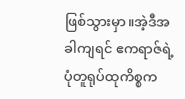ဖြစ်သွားမှာ။အဲ့ဒီအခါကျရင် ဧကရာဇ်ရဲ့ပုံတူရုပ်ထုကိစ္စက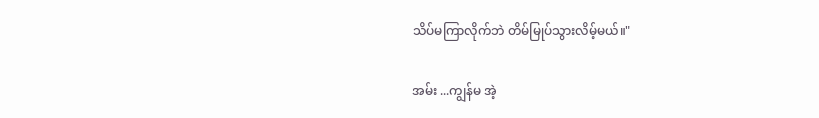သိပ်မကြာလိုက်ဘဲ တိမ်မြုပ်သွားလိမ့်မယ်။"

အမ်း ...ကျွန်မ အဲ့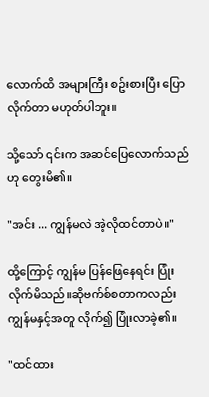လောက်ထိ အများကြီး စဥ်းစားပြီး ပြောလိုက်တာ မဟုတ်ပါဘူး။

သို့သော် ၎င်းက အဆင်ပြေလောက်သည်ဟု တွေးမိ၏။

"အင်း ... ကျွန်မလဲ အဲ့လိုထင်တာပဲ။"

ထို့ကြောင့် ကျွန်မ ပြန်ဖြေနေရင်း ပြုံးလိုက်မိသည်။ဆိုဗက်စ်စတာကလည်း ကျွန်မနှင့်အတူ လိုက်၍ ပြုံးလာခဲ့၏။

"ထင်ထား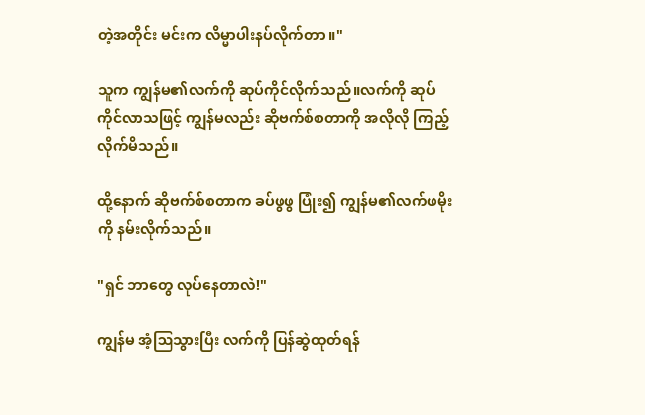တဲ့အတိုင်း မင်းက လိမ္မာပါးနပ်လိုက်တာ။"

သူက ကျွန်မ၏လက်ကို ဆုပ်ကိုင်လိုက်သည်။လက်ကို ဆုပ်ကိုင်လာသဖြင့် ကျွန်မလည်း ဆိုဗက်စ်စတာကို အလိုလို ကြည့်လိုက်မိသည်။

ထို့နောက် ဆိုဗက်စ်စတာက ခပ်ဖွဖွ ပြုံး၍ ကျွန်မ၏လက်ဖမိုးကို နမ်းလိုက်သည်။

"ရှင် ဘာတွေ လုပ်နေတာလဲ!"

ကျွန်မ အံ့ဩသွားပြီး လက်ကို ပြန်ဆွဲထုတ်ရန်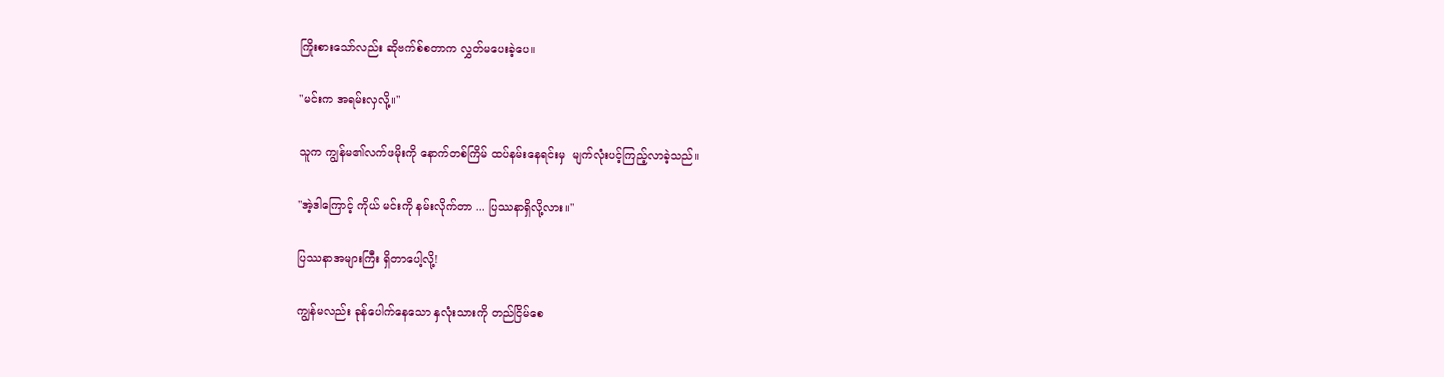ကြိုးစားသော်လည်း ဆိုဗက်စ်စတာက လွှတ်မပေးခဲ့ပေ။

"မင်းက အရမ်းလှလို့။"

သူက ကျွန်မ၏လက်ဖမိုးကို နောက်တစ်ကြိမ် ထပ်နမ်းနေရင်းမှ  မျက်လုံးပင့်ကြည့်လာခဲ့သည်။

"အဲ့ဒါကြောင့် ကိုယ် မင်းကို နမ်းလိုက်တာ ... ပြဿနာရှိလို့လား။"

ပြဿနာအများကြီး ရှိတာပေါ့လို့!

ကျွန်မလည်း ခုန်ပေါက်နေသော နှလုံးသားကို တည်ငြိမ်စေ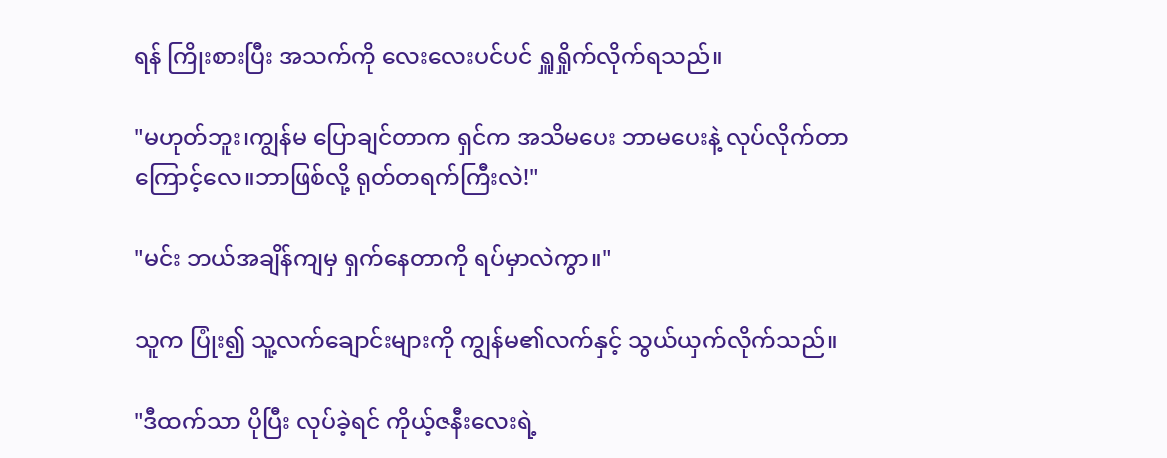ရန် ကြိုးစားပြီး အသက်ကို လေးလေးပင်ပင် ရှူရှိုက်လိုက်ရသည်။

"မဟုတ်ဘူး၊ကျွန်မ ပြောချင်တာက ရှင်က အသိမပေး ဘာမပေးနဲ့ လုပ်လိုက်တာကြောင့်လေ။ဘာဖြစ်လို့ ရုတ်တရက်ကြီးလဲ!"

"မင်း ဘယ်အချိန်ကျမှ ရှက်နေတာကို ရပ်မှာလဲကွာ။"

သူက ပြုံး၍ သူ့လက်ချောင်းများကို ကျွန်မ၏လက်နှင့် သွယ်ယှက်လိုက်သည်။

"ဒီထက်သာ ပိုပြီး လုပ်ခဲ့ရင် ကိုယ့်ဇနီးလေးရဲ့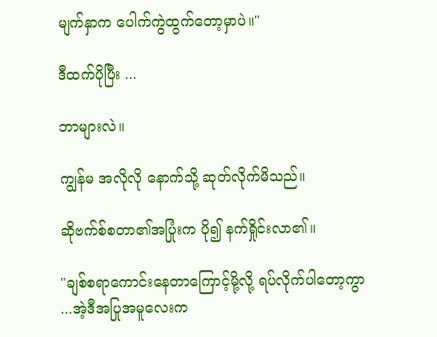မျက်နှာက ပေါက်ကွဲထွက်တော့မှာပဲ။"

ဒီထက်ပိုပြီး ...

ဘာများလဲ။

ကျွန်မ အလိုလို နောက်သို့ ဆုတ်လိုက်မိသည်။

ဆိုဗက်စ်စတာ၏အပြုံးက ပို၍ နက်ရှိုင်းလာ၏။

"ချစ်စရာကောင်းနေတာကြောင့်မို့လို့ ရပ်လိုက်ပါတော့ကွာ ...အဲ့ဒီအပြုအမူလေးက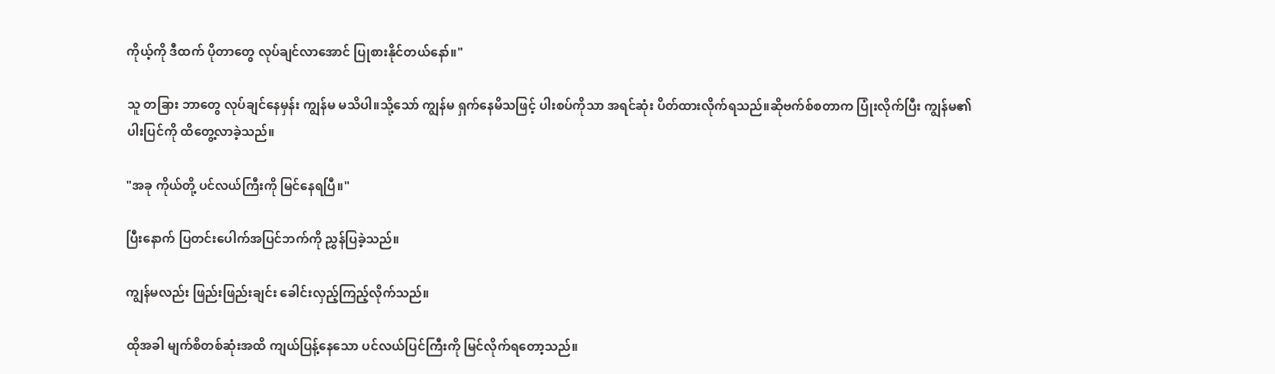ကိုယ့်ကို ဒီထက် ပိုတာတွေ လုပ်ချင်လာအောင် ပြုစားနိုင်တယ်နော်။"

သူ တခြား ဘာတွေ လုပ်ချင်နေမှန်း ကျွန်မ မသိပါ။သို့သော် ကျွန်မ ရှက်နေမိသဖြင့် ပါးစပ်ကိုသာ အရင်ဆုံး ပိတ်ထားလိုက်ရသည်။ဆိုဗက်စ်စတာက ပြုံးလိုက်ပြီး ကျွန်မ၏ပါးပြင်ကို ထိတွေ့လာခဲ့သည်။

"အခု ကိုယ်တို့ ပင်လယ်ကြီးကို မြင်နေရပြီ။"

ပြီးနောက် ပြတင်းပေါက်အပြင်ဘက်ကို ညွှန်ပြခဲ့သည်။

ကျွန်မလည်း ဖြည်းဖြည်းချင်း ခေါင်းလှည့်ကြည့်လိုက်သည်။

ထိုအခါ မျက်စိတစ်ဆုံးအထိ ကျယ်ပြန့်နေသော ပင်လယ်ပြင်ကြီးကို မြင်လိုက်ရတော့သည်။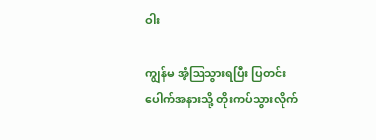ဝါး

ကျွန်မ အံ့ဩသွားရပြီး ပြတင်းပေါက်အနားသို့ တိုးကပ်သွားလိုက်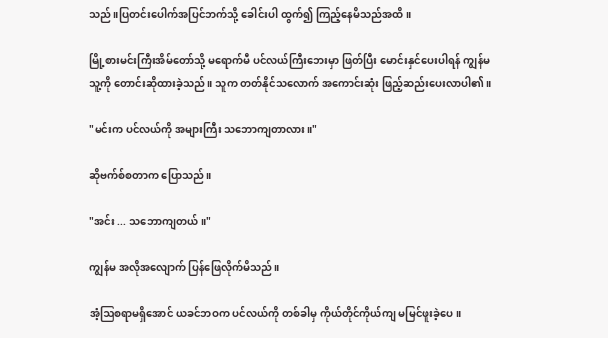သည်။ပြတင်းပေါက်အပြင်ဘက်သို့ ခေါင်းပါ ထွက်၍ ကြည့်နေမိသည်အထိ။

မြို့စားမင်းကြီးအိမ်တော်သို့ မရောက်မီ ပင်လယ်ကြီးဘေးမှာ ဖြတ်ပြီး မောင်းနှင်ပေးပါရန် ကျွန်မ သူ့ကို တောင်းဆိုထားခဲ့သည်။ သူက တတ်နိုင်သလောက် အကောင်းဆုံး ဖြည့်ဆည်းပေးလာပါ၏။

"မင်းက ပင်လယ်ကို အများကြီး သဘောကျတာလား။"

ဆိုဗက်စ်စတာက ပြောသည်။

"အင်း ... သဘောကျတယ်။"

ကျွန်မ အလိုအလျောက် ပြန်ဖြေလိုက်မိသည်။

အံ့ဩစရာမရှိအောင် ယခင်ဘဝက ပင်လယ်ကို တစ်ခါမှ ကိုယ်တိုင်ကိုယ်ကျ မမြင်ဖူးခဲ့ပေ။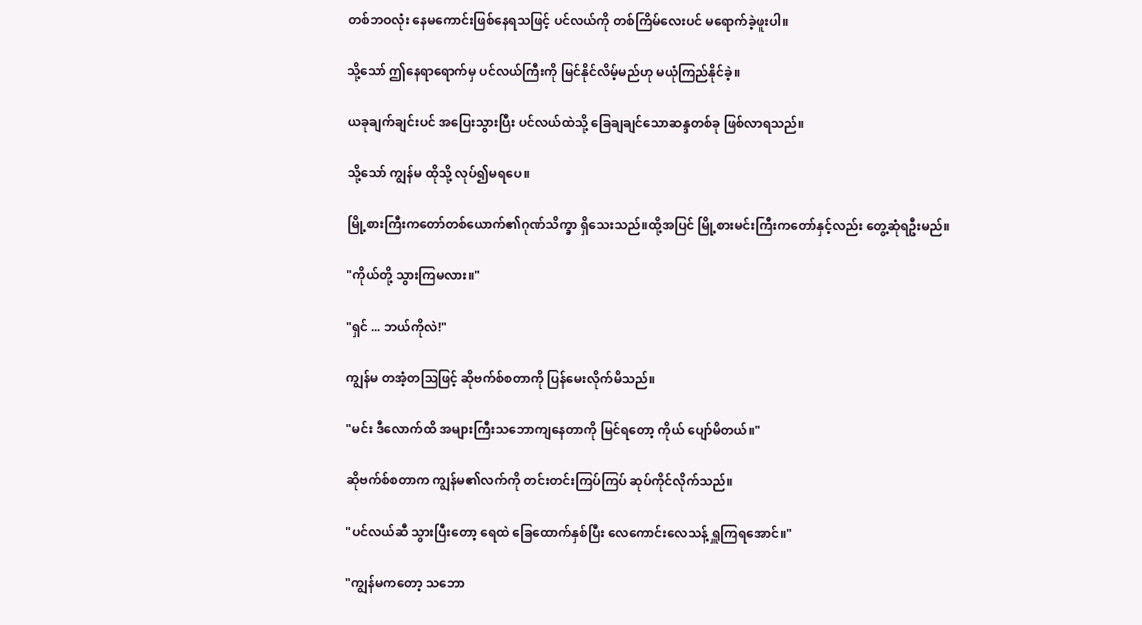တစ်ဘဝလုံး နေမကောင်းဖြစ်နေရသဖြင့် ပင်လယ်ကို တစ်ကြိမ်လေးပင် မရောက်ခဲ့ဖူးပါ။

သို့သော် ဤနေရာရောက်မှ ပင်လယ်ကြီးကို မြင်နိုင်လိမ့်မည်ဟု မယုံကြည်နိုင်ခဲ့။

ယခုချက်ချင်းပင် အပြေးသွားပြီး ပင်လယ်ထဲသို့ ခြေချချင်သောဆန္ဒတစ်ခု ဖြစ်လာရသည်။

သို့သော် ကျွန်မ ထိုသို့ လုပ်၍မရပေ။

မြို့စားကြီးကတော်တစ်ယောက်၏ဂုဏ်သိက္ခာ ရှိသေးသည်။ထို့အပြင် မြို့စားမင်းကြီးကတော်နှင့်လည်း တွေ့ဆုံရဦးမည်။

"ကိုယ်တို့ သွားကြမလား။"

"ရှင် ... ဘယ်ကိုလဲ!"

ကျွန်မ တအံ့တဩဖြင့် ဆိုဗက်စ်စတာကို ပြန်မေးလိုက်မိသည်။

"မင်း ဒီလောက်ထိ အများကြီးသဘောကျနေတာကို မြင်ရတော့ ကိုယ် ပျော်မိတယ်။"

ဆိုဗက်စ်စတာက ကျွန်မ၏လက်ကို တင်းတင်းကြပ်ကြပ် ဆုပ်ကိုင်လိုက်သည်။

"ပင်လယ်ဆီ သွားပြီးတော့ ရေထဲ ခြေထောက်နှစ်ပြီး လေကောင်းလေသန့် ရှူကြရအောင်။"

"ကျွန်မကတော့ သဘော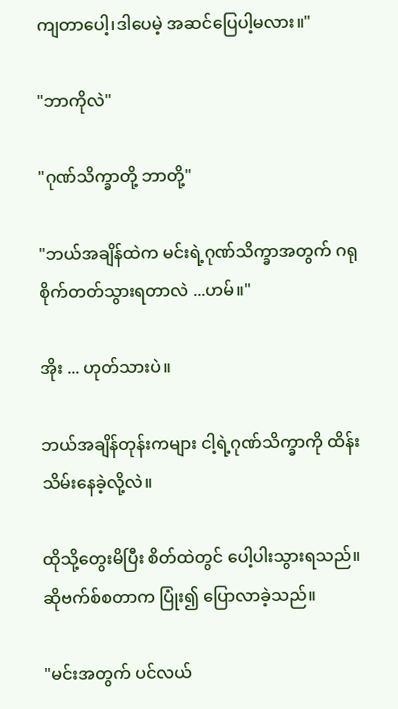ကျတာပေါ့၊ဒါပေမဲ့ အဆင်ပြေပါ့မလား။"

"ဘာကိုလဲ"

"ဂုဏ်သိက္ခာတို့ ဘာတို့"

"ဘယ်အချိန်ထဲက မင်းရဲ့ဂုဏ်သိက္ခာအတွက် ဂရုစိုက်တတ်သွားရတာလဲ ...ဟမ်။"

အိုး ... ဟုတ်သားပဲ။

ဘယ်အချိန်တုန်းကများ ငါ့ရဲ့ဂုဏ်သိက္ခာကို ထိန်းသိမ်းနေခဲ့လို့လဲ။

ထိုသို့တွေးမိပြီး စိတ်ထဲတွင် ပေါ့ပါးသွားရသည်။ဆိုဗက်စ်စတာက ပြုံး၍ ပြောလာခဲ့သည်။

"မင်းအတွက် ပင်လယ်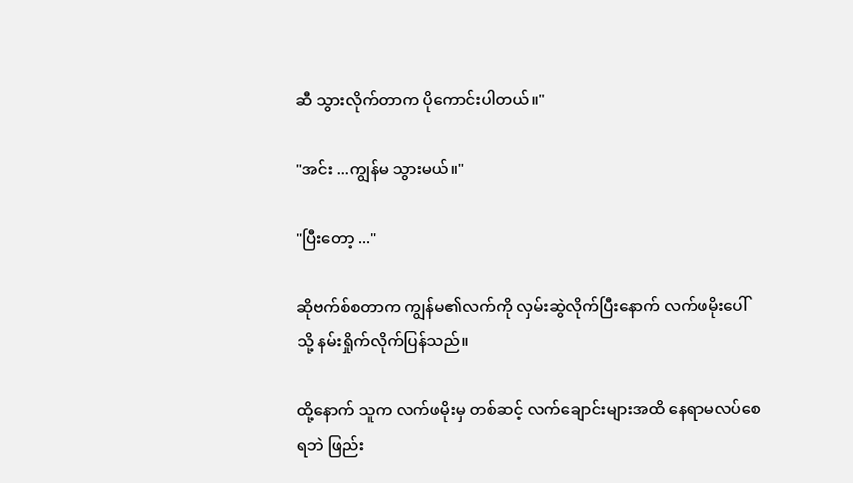ဆီ သွားလိုက်တာက ပိုကောင်းပါတယ်။"

"အင်း ...ကျွန်မ သွားမယ်။"

"ပြီးတော့ ..."

ဆိုဗက်စ်စတာက ကျွန်မ၏လက်ကို လှမ်းဆွဲလိုက်ပြီးနောက် လက်ဖမိုးပေါ်သို့ နမ်းရှိုက်လိုက်ပြန်သည်။

ထို့နောက် သူက လက်ဖမိုးမှ တစ်ဆင့် လက်ချောင်းများအထိ နေရာမလပ်စေရဘဲ ဖြည်း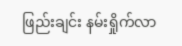ဖြည်းချင်း နမ်းရှိုက်လာ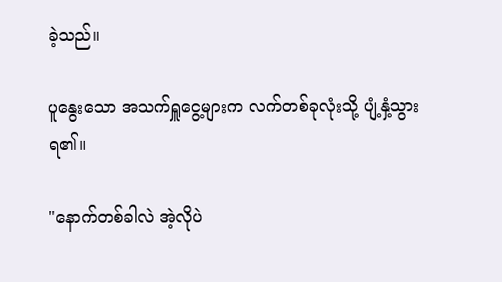ခဲ့သည်။

ပူနွေးသော အသက်ရှူငွေ့များက လက်တစ်ခုလုံးသို့ ပျံ့နှံ့သွားရ၏။

"နောက်တစ်ခါလဲ အဲ့လိုပဲ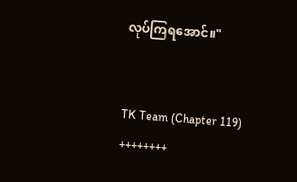လုပ်ကြရအောင်။"


TK Team (Chapter 119)
++++++++